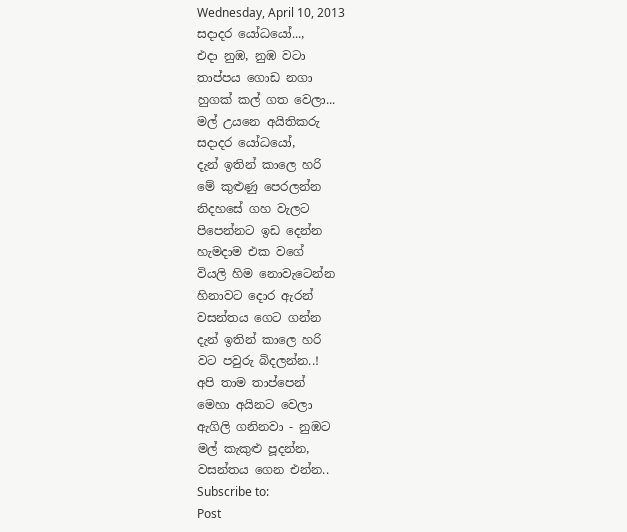Wednesday, April 10, 2013
සදාදර යෝධයෝ...,
එදා නුඹ, නුඹ වටා
තාප්පය ගොඩ නගා
හුගක් කල් ගත වෙලා...
මල් උයනෙ අයිතිකරු
සදාදර යෝධයෝ,
දැන් ඉතින් කාලෙ හරි
මේ කුළුණු පෙරලන්න
නිදහසේ ගහ වැලට
පිපෙන්නට ඉඩ දෙන්න
හැමදාම එක වගේ
වියලි හිම නොවැටෙන්න
හිනාවට දොර ඇරන්
වසන්තය ගෙට ගන්න
දැන් ඉතින් කාලෙ හරි
වට පවුරු බිදලන්න..!
අපි තාම තාප්පෙන්
මෙහා අයිනට වෙලා
ඇගිලි ගනිනවා - නුඹට
මල් කැකුළු පූදන්න,
වසන්තය ගෙන එන්න..
Subscribe to:
Post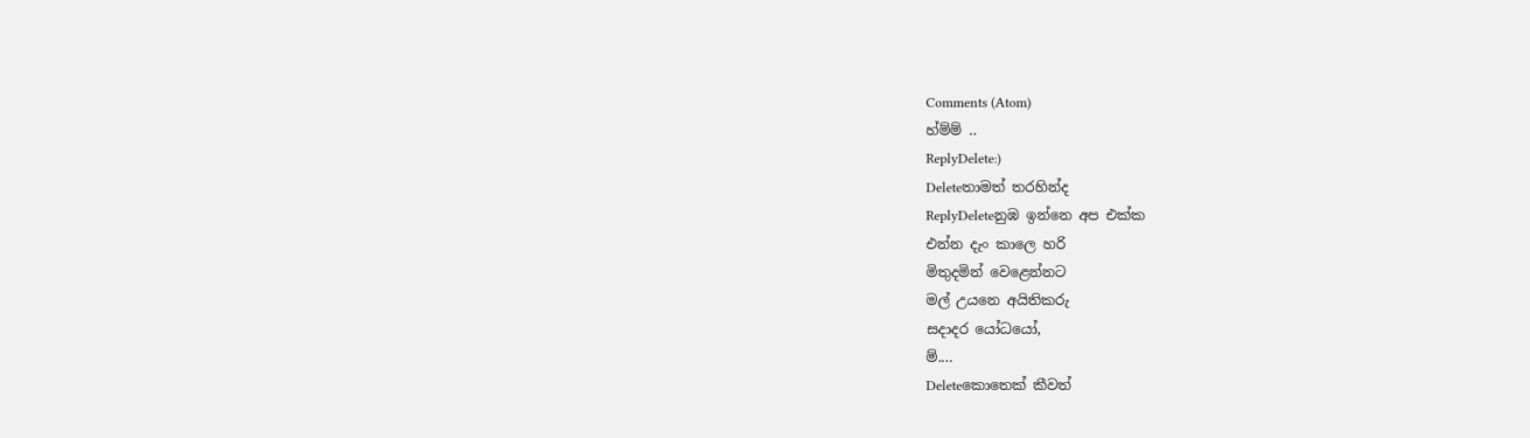Comments (Atom)
හ්ම්ම් ..
ReplyDelete:)
Deleteතාමත් තරහින්ද
ReplyDeleteනුඹ ඉන්නෙ අප එක්ක
එන්න දැං කාලෙ හරි
මිතුදමින් වෙළෙන්නට
මල් උයනෙ අයිතිකරු
සදාදර යෝධයෝ,
ම්....
Deleteකොතෙක් කීවත්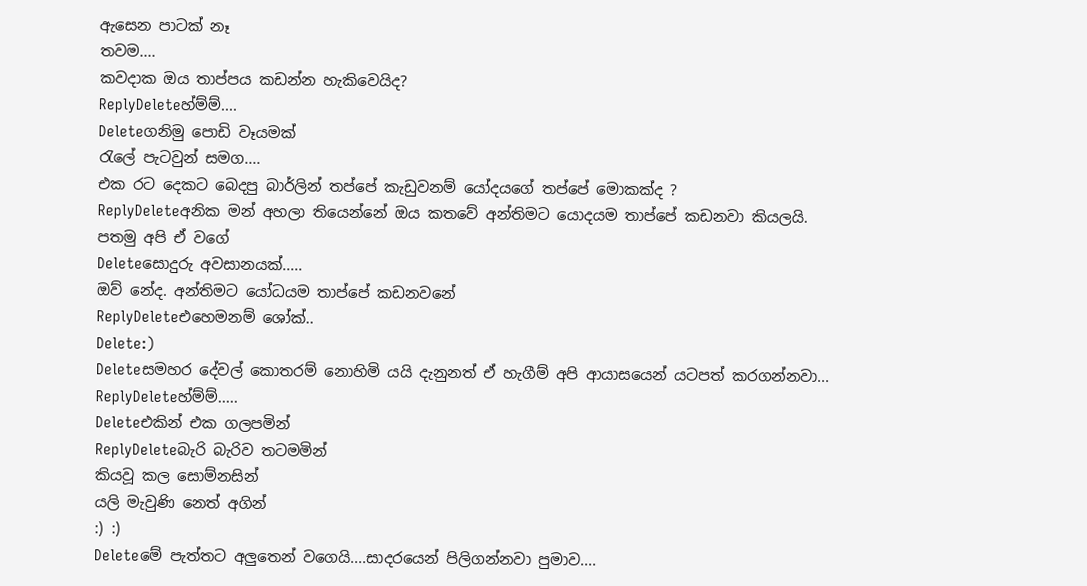ඇසෙන පාටක් නෑ
තවම....
කවදාක ඔය තාප්පය කඩන්න හැකිවෙයිද?
ReplyDeleteහ්ම්ම්....
Deleteගනිමු පොඩි වෑයමක්
රැලේ පැටවුන් සමග....
එක රට දෙකට බෙදපු බාර්ලින් තප්පේ කැඩුවනම් යෝදයගේ තප්පේ මොකක්ද ?
ReplyDeleteඅනික මන් අහලා තියෙන්නේ ඔය කතවේ අන්තිමට යොදයම තාප්පේ කඩනවා කියලයි.
පතමු අපි ඒ වගේ
Deleteසොදුරු අවසානයක්.....
ඔව් නේද. අන්තිමට යෝධයම තාප්පේ කඩනවනේ
ReplyDeleteඑහෙමනම් ශෝක්..
Delete:)
Deleteසමහර දේවල් කොතරම් නොහිමි යයි දැනුනත් ඒ හැගීම් අපි ආයාසයෙන් යටපත් කරගන්නවා...
ReplyDeleteහ්ම්ම්.....
Deleteඑකින් එක ගලපමින්
ReplyDeleteබැරි බැරිව තටමමින්
කියවූ කල සොම්නසින්
යලි මැවුණි නෙත් අගින්
:) :)
Deleteමේ පැත්තට අලුතෙන් වගෙයි....සාදරයෙන් පිලිගන්නවා පුමාව....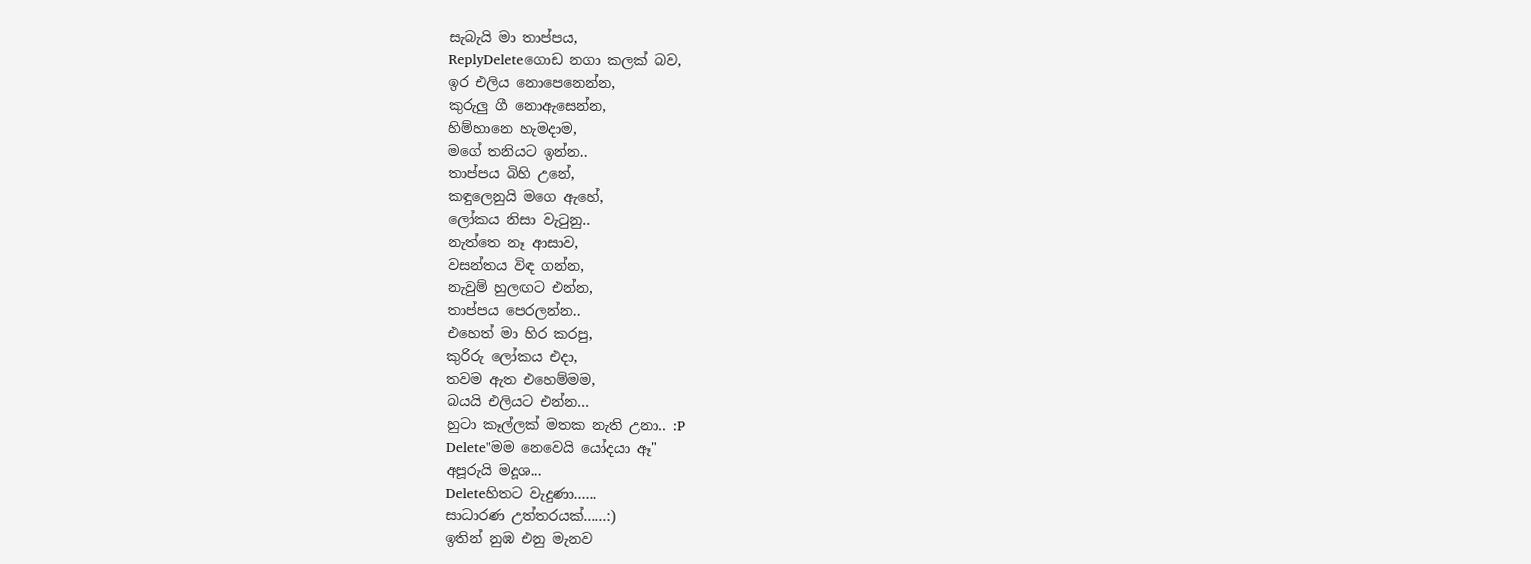සැබැයි මා තාප්පය,
ReplyDeleteගොඩ නගා කලක් බව,
ඉර එලිය නොපෙනෙන්න,
කුරුලු ගී නොඇසෙන්න,
හිම්හානෙ හැමදාම,
මගේ තනියට ඉන්න..
තාප්පය බිහි උනේ,
කඳුලෙනුයි මගෙ ඇහේ,
ලෝකය නිසා වැටුනු..
නැත්තෙ නෑ ආසාව,
වසන්තය විඳ ගන්න,
නැවුම් හුලඟට එන්න,
තාප්පය පෙරලන්න..
එහෙත් මා හිර කරපු,
කුරිරු ලෝකය එදා,
තවම ඇත එහෙම්මම,
බයයි එලියට එන්න...
හුටා කෑල්ලක් මතක නැති උනා.. :P
Delete"මම නෙවෙයි යෝදයා ඈ"
අපූරුයි මදූශ...
Deleteහිතට වැදුණා......
සාධාරණ උත්තරයක්......:)
ඉතින් නුඹ එනු මැනව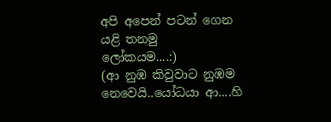අපි අපෙන් පටන් ගෙන
යළි තනමු
ලෝකයම....:)
(ආ නුඹ කිවුවාට නුඹම නෙවෙයි..යෝධයා ආ....හි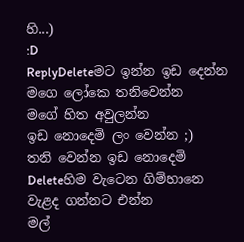හි...)
:D
ReplyDeleteමට ඉන්න ඉඩ දෙන්න
මගෙ ලෝකෙ තනිවෙන්න
මගේ හිත අවුලන්න
ඉඩ නොදෙමි ලං වෙන්න ;)
තනි වෙන්න ඉඩ නොදෙමි
Deleteහිම වැටෙන ගිම්හානෙ
වැළද ගන්නට එන්න
මල්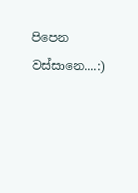පිපෙන වස්සානෙ....:)